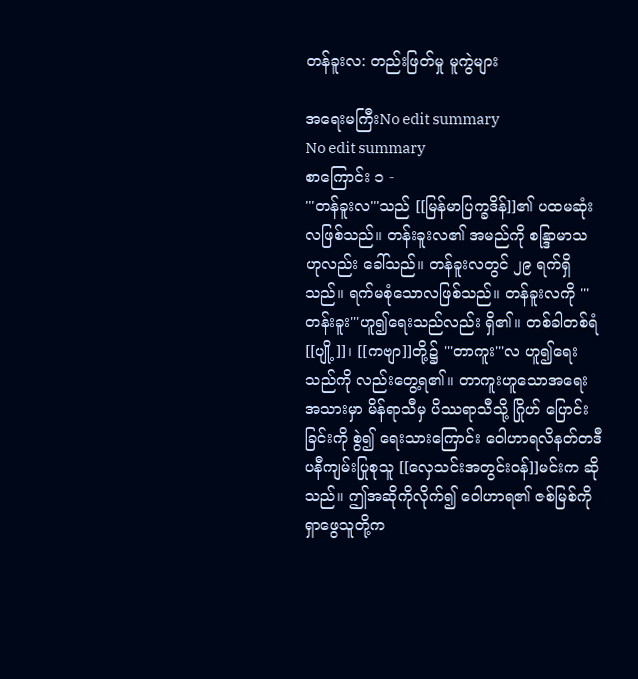တန်ခူးလ: တည်းဖြတ်မှု မူကွဲများ

အရေးမကြီးNo edit summary
No edit summary
စာကြောင်း ၁ -
'''တန်ခူးလ'''သည် [[မြန်မာပြက္ခဒိန်]]၏ ပထမဆုံးလဖြစ်သည်။ တန်းခူးလ၏ အမည်ကို စန္ဒြာမာသ ဟုလည်း ခေါ်သည်။ တန်ခူးလတွင် ၂၉ ရက်ရှိသည်။ ရက်မစုံသောလဖြစ်သည်။ တန်ခူးလကို '''တန်းခူး'''ဟူ၍ရေးသည်လည်း ရှိ၏။ တစ်ခါတစ်ရံ [[ပျို့]]၊ [[ကဗျာ]]တို့၌ '''တာကူး'''လ ဟူ၍ရေးသည်ကို လည်းတွေ့ရ၏။ တာကူးဟူသောအရေးအသားမှာ မိန်ရာသီမှ ပိဿရာသီသို့ ဂြိုဟ် ပြောင်းခြင်းကို စွဲ၍ ရေးသားကြောင်း ဝေါဟာရလိနတ်တဒီပနီကျမ်းပြုစုသူ [[လှေသင်းအတွင်းဝန်]]မင်းက ဆိုသည်။ ဤအဆိုကိုလိုက်၍ ဝေါဟာရ၏ ဇစ်မြစ်ကို ရှာဖွေသူတို့က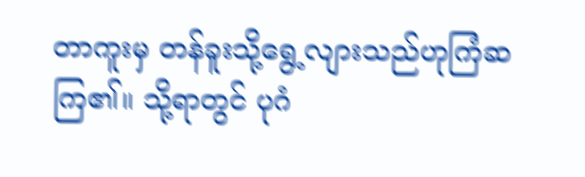တာကူးမှ တန်ခူးသို့ရွေ့လျားသည်ဟုကြံဆကြ၏။ သို့ရာတွင် ပုဂံ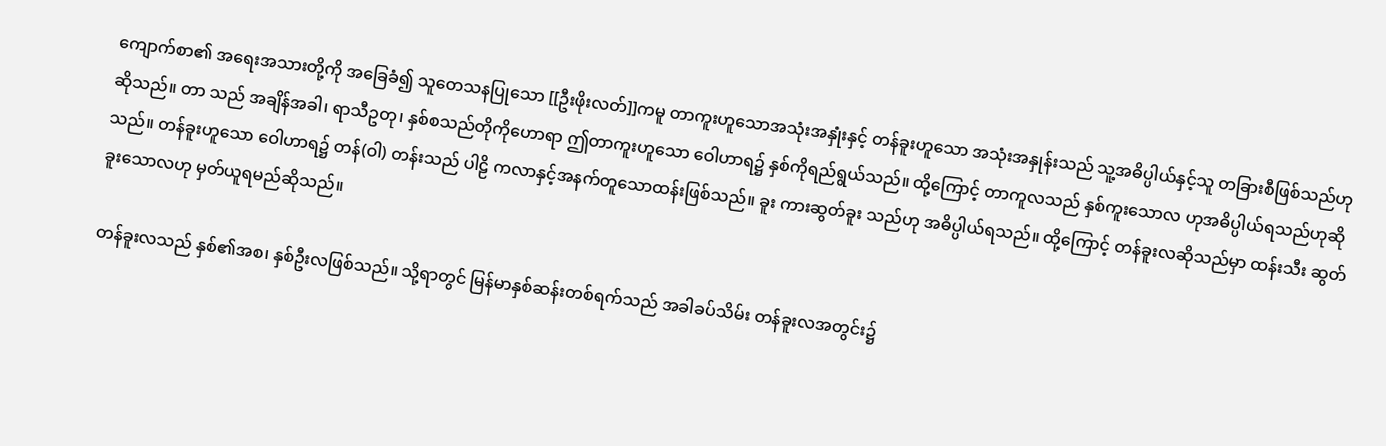ကျောက်စာ၏ အရေးအသားတို့ကို အခြေခံ၍ သူတေသနပြုသော [[ဦးဖိုးလတ်]]ကမူ တာကူးဟူသောအသုံးအနှုံးနှင့် တန်ခူးဟူသော အသုံးအနှုန်းသည် သူ့အဓိပ္ပါယ်နှင့်သူ တခြားစီဖြစ်သည်ဟုဆိုသည်။ တာ သည် အချိန်အခါ၊ ရာသီဥတု၊ နှစ်စသည်တိုကိုဟောရာ ဤတာကူးဟူသော ဝေါဟာရ၌ နှစ်ကိုရည်ရွယ်သည်။ ထို့ကြောင့် တာကူလသည် နှစ်ကူးသောလ ဟုအဓိပ္ပါယ်ရသည်ဟုဆိုသည်။ တန်ခူးဟူသော ဝေါဟာရ၌ တန်(ဝါ) တန်းသည် ပါဠိ ကလာနှင့်အနက်တူသောထန်းဖြစ်သည်။ ခူး ကားဆွတ်ခူး သည်ဟု အဓိပ္ပါယ်ရသည်။ ထို့ကြောင့် တန်ခူးလဆိုသည်မှာ ထန်းသီး ဆွတ်ခူးသောလဟု မှတ်ယူရမည်ဆိုသည်။

တန်ခူးလသည် နှစ်၏အစ၊ နှစ်ဦးလဖြစ်သည်။ သို့ရာတွင် မြန်မာနှစ်ဆန်းတစ်ရက်သည် အခါခပ်သိမ်း တန်ခူးလအတွင်း၌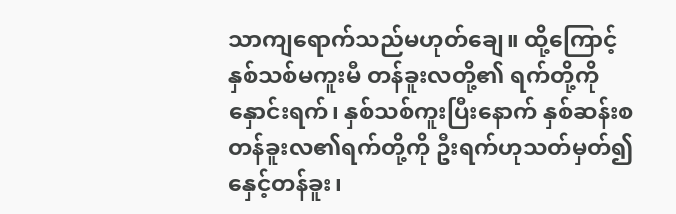သာကျရောက်သည်မဟုတ်ချေ။ ထို့ကြောင့် နှစ်သစ်မကူးမီ တန်ခူးလတို့၏ ရက်တို့ကို နှောင်းရက်၊ နှစ်သစ်ကူးပြီးနောက် နှစ်ဆန်းစ တန်ခူးလ၏ရက်တို့ကို ဦးရက်ဟုသတ်မှတ်၍ နှေင့်တန်ခူး၊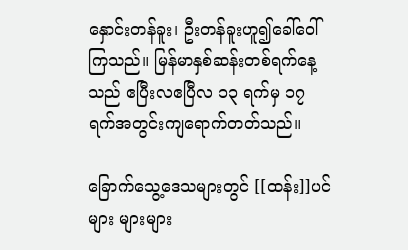နှောင်းတန်ခူး၊ ဦးတန်ခူးဟူ၍ခေါ်ဝေါ်ကြသည်။ မြန်မာနှစ်ဆန်းတစ်ရက်နေ့သည် ဧပြီးလဧပြီလ ၁၃ ရက်မှ ၁၇ ရက်အတွင်းကျရောက်တတ်သည်။

ခြောက်သွေ့ဒေသများတွင် [[ထန်း]]ပင်များ များများ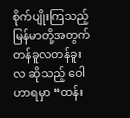စိုက်ပျိုးကြသည့် မြန်မာတို့အတွက် တန်ခူလတန်ခူးလ ဆိုသည့် ဝေါဟာရမှာ “ထန်း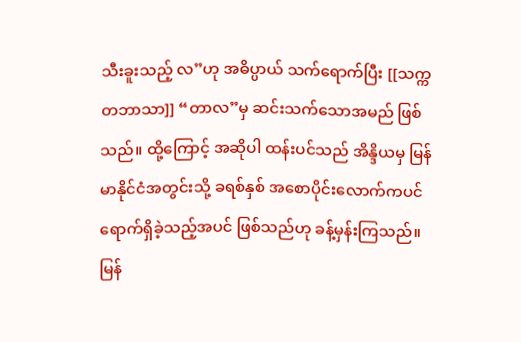သီးခူးသည့် လ”ဟု အဓိပ္ပာယ် သက်ရောက်ပြီး [[သက္ကတဘာသာ]] “တာလ”မှ ဆင်းသက်သောအမည် ဖြစ်သည်။ ထို့ကြောင့် အဆိုပါ ထန်းပင်သည် အိန္ဒိယမှ မြန်မာနိုင်ငံအတွင်းသို့ ခရစ်နှစ် အစောပိုင်းလောက်ကပင် ရောက်ရှိခဲ့သည့်အပင် ဖြစ်သည်ဟု ခန့်မှန်းကြသည်။ မြန်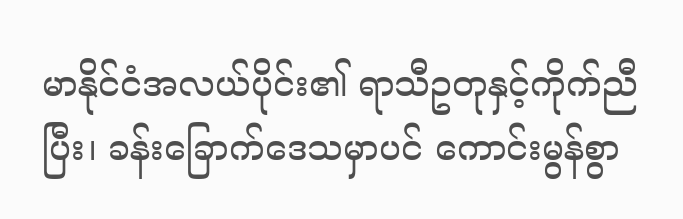မာနိုင်ငံအလယ်ပိုင်း၏ ရာသီဥတုနှင့်ကိုက်ညီပြီး၊ ခန်းခြောက်ဒေသမှာပင် ကောင်းမွန်စွာ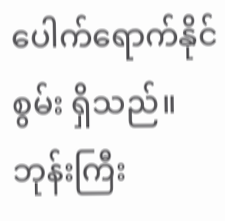ပေါက်ရောက်နိုင်စွမ်း ရှိသည်။ ဘုန်းကြီး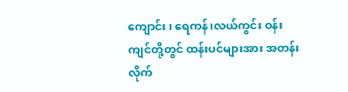ကျောင်း၊ ရေကန်၊လယ်ကွင်း ဝန်းကျင်တို့တွင် ထန်းပင်များအား အတန်းလိုက်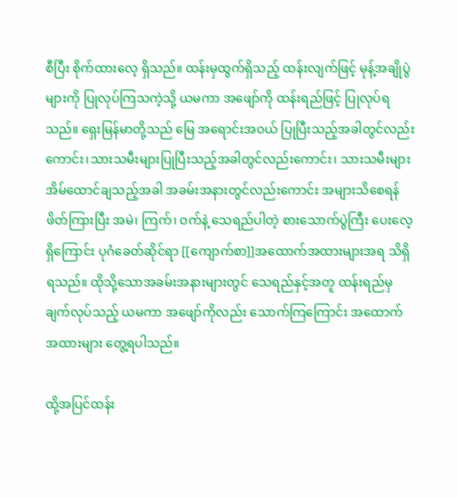စီပြီး စိုက်ထားလေ့ ရှိသည်။ ထန်းမှထွက်ရှိသည့် ထန်းလျက်ဖြင့် မုန့်အချိုပွဲများကို ပြုလုပ်ကြသကဲ့သို့ ယမကာ အဖျော်ကို ထန်းရည်ဖြင့် ပြုလုပ်ရသည်။ ရှေးမြန်မာတို့သည် မြေ အရောင်းအဝယ် ပြုပြီးသည့်အခါတွင်လည်းကောင်း၊သားသမီးများပြုပြီးသည့်အခါတွင်လည်းကောင်း၊ သားသမီးများ အိမ်ထောင်ချသည့်အခါ အခမ်းအနားတွင်လည်းကောင်း အများသိစေရန် ဖိတ်ကြားပြီး အမဲ၊ ကြက်၊ ဝက်နဲ့ သေရည်ပါတဲ့ စားသောက်ပွဲကြီး ပေးလေ့ရှိကြောင်း ပုဂံခေတ်ဆိုင်ရာ [[ကျောက်စာ]]အထောက်အထားများအရ သိရှိရသည်။ ထိုသို့သောအခမ်းအနားများတွင် သေရည်နှင့်အတူ ထန်းရည်မှချက်လုပ်သည့် ယမကာ အဖျော်ကိုလည်း သောက်ကြကြောင်း အထောက်အထားများ တွေ့ရပါသည်။

ထို့အပြင်ထန်း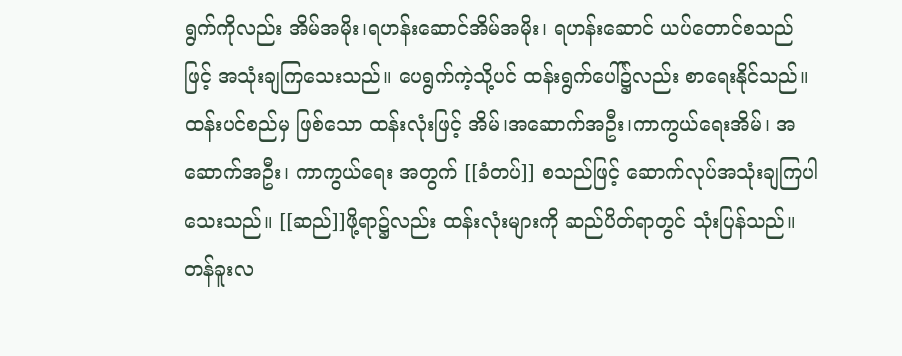ရွက်ကိုလည်း အိမ်အမိုး၊ရဟန်းဆောင်အိမ်အမိုး၊ ရဟန်းဆောင် ယပ်တောင်စသည်ဖြင့် အသုံးချကြသေးသည်။ ပေရွက်ကဲ့သို့ပင် ထန်းရွက်ပေါ်၌လည်း စာရေးနိုင်သည်။ ထန်းပင်စည်မှ ဖြစ်သော ထန်းလုံးဖြင့် အိမ်၊အဆောက်အဦး၊ကာကွယ်ရေးအိမ်၊ အဆောက်အဦး၊ ကာကွယ်ရေး အတွက် [[ခံတပ်]] စသည်ဖြင့် ဆောက်လုပ်အသုံးချကြပါသေးသည်။ [[ဆည်]]ဖို့ရာ၌လည်း ထန်းလုံးများကို ဆည်ပိတ်ရာတွင် သုံးပြန်သည်။ တန်ခူးလ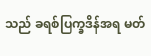သည် ခရစ်ပြက္ခဒိန်အရ မတ်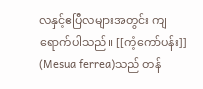လနှင့်ဧပြီလများအတွင်း ကျရောက်ပါသည်။ [[ကံ့ကော်ပန်း]] (Mesua ferrea)သည် တန်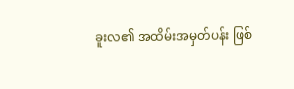ခူးလ၏ အထိမ်းအမှတ်ပန်း ဖြစ်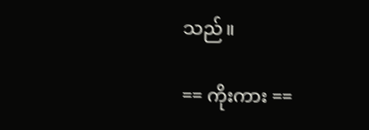သည်။

== ကိုးကား ==